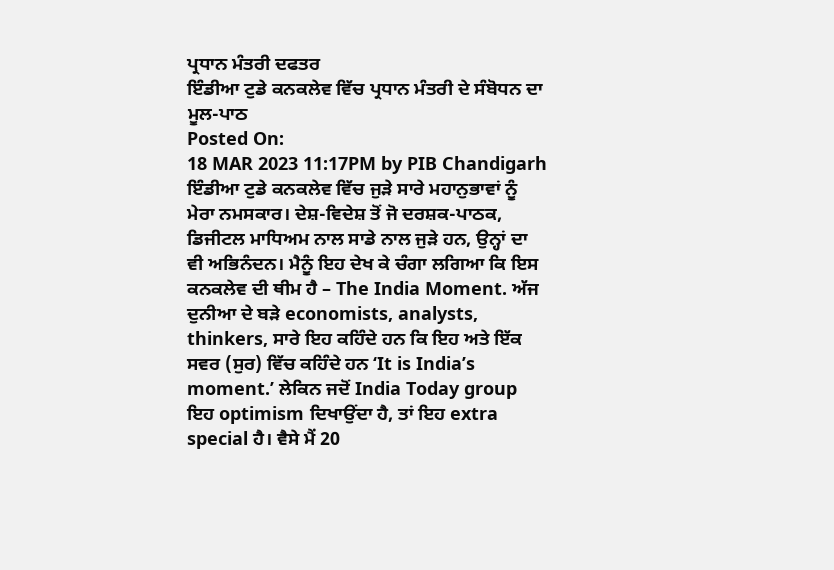ਪ੍ਰਧਾਨ ਮੰਤਰੀ ਦਫਤਰ
ਇੰਡੀਆ ਟੁਡੇ ਕਨਕਲੇਵ ਵਿੱਚ ਪ੍ਰਧਾਨ ਮੰਤਰੀ ਦੇ ਸੰਬੋਧਨ ਦਾ ਮੂਲ-ਪਾਠ
Posted On:
18 MAR 2023 11:17PM by PIB Chandigarh
ਇੰਡੀਆ ਟੁਡੇ ਕਨਕਲੇਵ ਵਿੱਚ ਜੁੜੇ ਸਾਰੇ ਮਹਾਨੁਭਾਵਾਂ ਨੂੰ ਮੇਰਾ ਨਮਸਕਾਰ। ਦੇਸ਼-ਵਿਦੇਸ਼ ਤੋਂ ਜੋ ਦਰਸ਼ਕ-ਪਾਠਕ, ਡਿਜੀਟਲ ਮਾਧਿਅਮ ਨਾਲ ਸਾਡੇ ਨਾਲ ਜੁੜੇ ਹਨ, ਉਨ੍ਹਾਂ ਦਾ ਵੀ ਅਭਿਨੰਦਨ। ਮੈਨੂੰ ਇਹ ਦੇਖ ਕੇ ਚੰਗਾ ਲਗਿਆ ਕਿ ਇਸ ਕਨਕਲੇਵ ਦੀ ਥੀਮ ਹੈ – The India Moment. ਅੱਜ ਦੁਨੀਆ ਦੇ ਬੜੇ economists, analysts, thinkers, ਸਾਰੇ ਇਹ ਕਹਿੰਦੇ ਹਨ ਕਿ ਇਹ ਅਤੇ ਇੱਕ ਸਵਰ (ਸੁਰ) ਵਿੱਚ ਕਹਿੰਦੇ ਹਨ ‘It is India’s moment.’ ਲੇਕਿਨ ਜਦੋਂ India Today group ਇਹ optimism ਦਿਖਾਉਂਦਾ ਹੈ, ਤਾਂ ਇਹ extra special ਹੈ। ਵੈਸੇ ਮੈਂ 20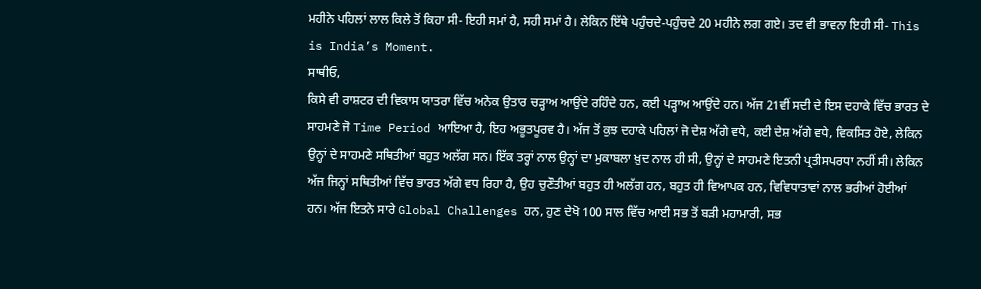ਮਹੀਨੇ ਪਹਿਲਾਂ ਲਾਲ ਕਿਲੇ ਤੋਂ ਕਿਹਾ ਸੀ- ਇਹੀ ਸਮਾਂ ਹੈ, ਸਹੀ ਸਮਾਂ ਹੈ। ਲੇਕਿਨ ਇੱਥੇ ਪਹੁੰਚਦੇ-ਪਹੁੰਚਦੇ 20 ਮਹੀਨੇ ਲਗ ਗਏ। ਤਦ ਵੀ ਭਾਵਨਾ ਇਹੀ ਸੀ- This is India’s Moment.
ਸਾਥੀਓ,
ਕਿਸੇ ਵੀ ਰਾਸ਼ਟਰ ਦੀ ਵਿਕਾਸ ਯਾਤਰਾ ਵਿੱਚ ਅਨੇਕ ਉਤਾਰ ਚੜ੍ਹਾਅ ਆਉਂਦੇ ਰਹਿੰਦੇ ਹਨ, ਕਈ ਪੜ੍ਹਾਅ ਆਉਂਦੇ ਹਨ। ਅੱਜ 21ਵੀਂ ਸਦੀ ਦੇ ਇਸ ਦਹਾਕੇ ਵਿੱਚ ਭਾਰਤ ਦੇ ਸਾਹਮਣੇ ਜੋ Time Period ਆਇਆ ਹੈ, ਇਹ ਅਭੂਤਪੂਰਵ ਹੈ। ਅੱਜ ਤੋਂ ਕੁਝ ਦਹਾਕੇ ਪਹਿਲਾਂ ਜੋ ਦੇਸ਼ ਅੱਗੇ ਵਧੇ, ਕਈ ਦੇਸ਼ ਅੱਗੇ ਵਧੇ, ਵਿਕਸਿਤ ਹੋਏ, ਲੇਕਿਨ ਉਨ੍ਹਾਂ ਦੇ ਸਾਹਮਣੇ ਸਥਿਤੀਆਂ ਬਹੁਤ ਅਲੱਗ ਸਨ। ਇੱਕ ਤਰ੍ਹਾਂ ਨਾਲ ਉਨ੍ਹਾਂ ਦਾ ਮੁਕਾਬਲਾ ਖ਼ੁਦ ਨਾਲ ਹੀ ਸੀ, ਉਨ੍ਹਾਂ ਦੇ ਸਾਹਮਣੇ ਇਤਨੀ ਪ੍ਰਤੀਸਪਰਧਾ ਨਹੀਂ ਸੀ। ਲੇਕਿਨ ਅੱਜ ਜਿਨ੍ਹਾਂ ਸਥਿਤੀਆਂ ਵਿੱਚ ਭਾਰਤ ਅੱਗੇ ਵਧ ਰਿਹਾ ਹੈ, ਉਹ ਚੁਣੌਤੀਆਂ ਬਹੁਤ ਹੀ ਅਲੱਗ ਹਨ, ਬਹੁਤ ਹੀ ਵਿਆਪਕ ਹਨ, ਵਿਵਿਧਾਤਾਵਾਂ ਨਾਲ ਭਰੀਆਂ ਹੋਈਆਂ ਹਨ। ਅੱਜ ਇਤਨੇ ਸਾਰੇ Global Challenges ਹਨ, ਹੁਣ ਦੇਖੋ 100 ਸਾਲ ਵਿੱਚ ਆਈ ਸਭ ਤੋਂ ਬੜੀ ਮਹਾਮਾਰੀ, ਸਭ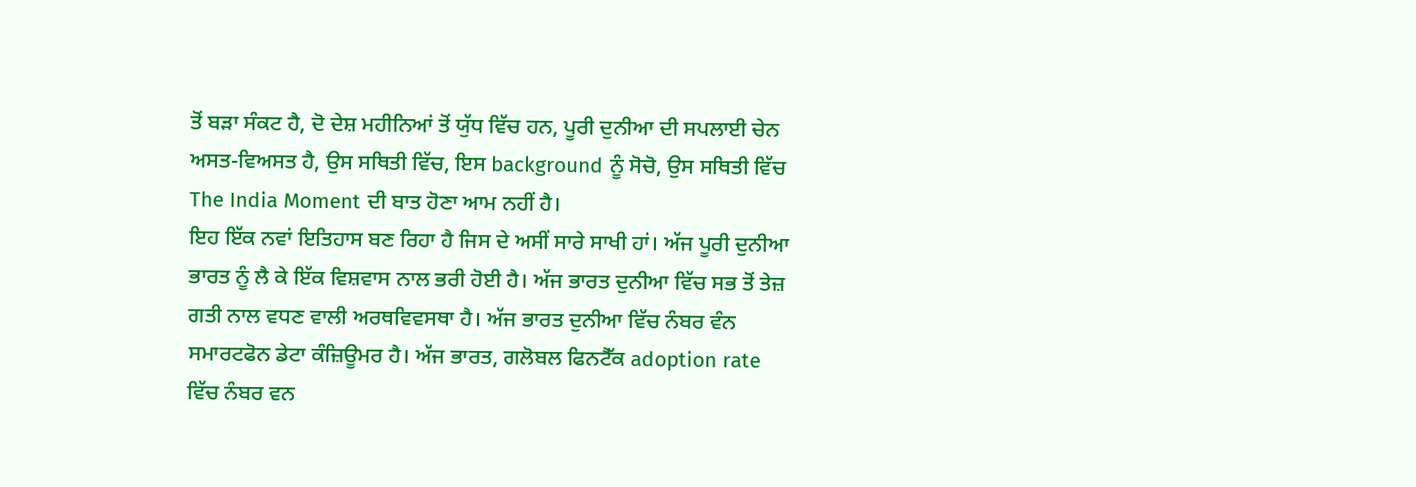ਤੋਂ ਬੜਾ ਸੰਕਟ ਹੈ, ਦੋ ਦੇਸ਼ ਮਹੀਨਿਆਂ ਤੋਂ ਯੁੱਧ ਵਿੱਚ ਹਨ, ਪੂਰੀ ਦੁਨੀਆ ਦੀ ਸਪਲਾਈ ਚੇਨ ਅਸਤ-ਵਿਅਸਤ ਹੈ, ਉਸ ਸਥਿਤੀ ਵਿੱਚ, ਇਸ background ਨੂੰ ਸੋਚੋ, ਉਸ ਸਥਿਤੀ ਵਿੱਚ The India Moment ਦੀ ਬਾਤ ਹੋਣਾ ਆਮ ਨਹੀਂ ਹੈ।
ਇਹ ਇੱਕ ਨਵਾਂ ਇਤਿਹਾਸ ਬਣ ਰਿਹਾ ਹੈ ਜਿਸ ਦੇ ਅਸੀਂ ਸਾਰੇ ਸਾਖੀ ਹਾਂ। ਅੱਜ ਪੂਰੀ ਦੁਨੀਆ ਭਾਰਤ ਨੂੰ ਲੈ ਕੇ ਇੱਕ ਵਿਸ਼ਵਾਸ ਨਾਲ ਭਰੀ ਹੋਈ ਹੈ। ਅੱਜ ਭਾਰਤ ਦੁਨੀਆ ਵਿੱਚ ਸਭ ਤੋਂ ਤੇਜ਼ ਗਤੀ ਨਾਲ ਵਧਣ ਵਾਲੀ ਅਰਥਵਿਵਸਥਾ ਹੈ। ਅੱਜ ਭਾਰਤ ਦੁਨੀਆ ਵਿੱਚ ਨੰਬਰ ਵੰਨ ਸਮਾਰਟਫੋਨ ਡੇਟਾ ਕੰਜ਼ਿਊਮਰ ਹੈ। ਅੱਜ ਭਾਰਤ, ਗਲੋਬਲ ਫਿਨਟੈੱਕ adoption rate ਵਿੱਚ ਨੰਬਰ ਵਨ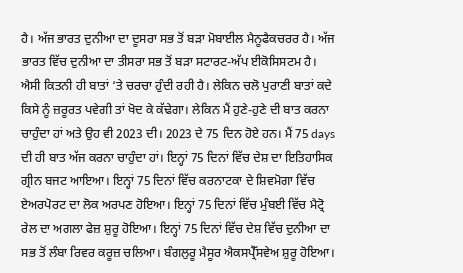ਹੈ। ਅੱਜ ਭਾਰਤ ਦੁਨੀਆ ਦਾ ਦੂਸਰਾ ਸਭ ਤੋਂ ਬੜਾ ਮੋਬਾਈਲ ਮੈਨੂਫੈਕਚਰਰ ਹੈ। ਅੱਜ ਭਾਰਤ ਵਿੱਚ ਦੁਨੀਆ ਦਾ ਤੀਸਰਾ ਸਭ ਤੋਂ ਬੜਾ ਸਟਾਰਟ-ਅੱਪ ਈਕੋਸਿਸਟਮ ਹੈ।
ਐਸੀ ਕਿਤਨੀ ਹੀ ਬਾਤਾਂ ‘ਤੇ ਚਰਚਾ ਹੁੰਦੀ ਰਹੀ ਹੈ। ਲੇਕਿਨ ਚਲੋ ਪੁਰਾਣੀ ਬਾਤਾਂ ਕਦੇ ਕਿਸੇ ਨੂੰ ਜ਼ਰੂਰਤ ਪਵੇਗੀ ਤਾਂ ਖੋਦ ਕੇ ਕੱਢੇਗਾ। ਲੇਕਿਨ ਮੈਂ ਹੁਣੇ-ਹੁਣੇ ਦੀ ਬਾਤ ਕਰਨਾ ਚਾਹੁੰਦਾ ਹਾਂ ਅਤੇ ਉਹ ਵੀ 2023 ਦੀ। 2023 ਦੇ 75 ਦਿਨ ਹੋਏ ਹਨ। ਮੈਂ 75 days ਦੀ ਹੀ ਬਾਤ ਅੱਜ ਕਰਨਾ ਚਾਹੁੰਦਾ ਹਾਂ। ਇਨ੍ਹਾਂ 75 ਦਿਨਾਂ ਵਿੱਚ ਦੇਸ਼ ਦਾ ਇਤਿਹਾਸਿਕ ਗ੍ਰੀਨ ਬਜਟ ਆਇਆ। ਇਨ੍ਹਾਂ 75 ਦਿਨਾਂ ਵਿੱਚ ਕਰਨਾਟਕਾ ਦੇ ਸ਼ਿਵਮੋਗਾ ਵਿੱਚ ਏਅਰਪੋਰਟ ਦਾ ਲੋਕ ਅਰਪਣ ਹੋਇਆ। ਇਨ੍ਹਾਂ 75 ਦਿਨਾਂ ਵਿੱਚ ਮੁੰਬਈ ਵਿੱਚ ਮੈਟ੍ਰੋ ਰੇਲ ਦਾ ਅਗਲਾ ਫੇਜ਼ ਸ਼ੁਰੂ ਹੋਇਆ। ਇਨ੍ਹਾਂ 75 ਦਿਨਾਂ ਵਿੱਚ ਦੇਸ਼ ਵਿੱਚ ਦੁਨੀਆ ਦਾ ਸਭ ਤੋਂ ਲੰਬਾ ਰਿਵਰ ਕਰੂਜ਼ ਚਲਿਆ। ਬੰਗਲੁਰੂ ਮੈਸੂਰ ਐਕਸਪ੍ਰੈੱਸਵੇਅ ਸ਼ੁਰੂ ਹੋਇਆ।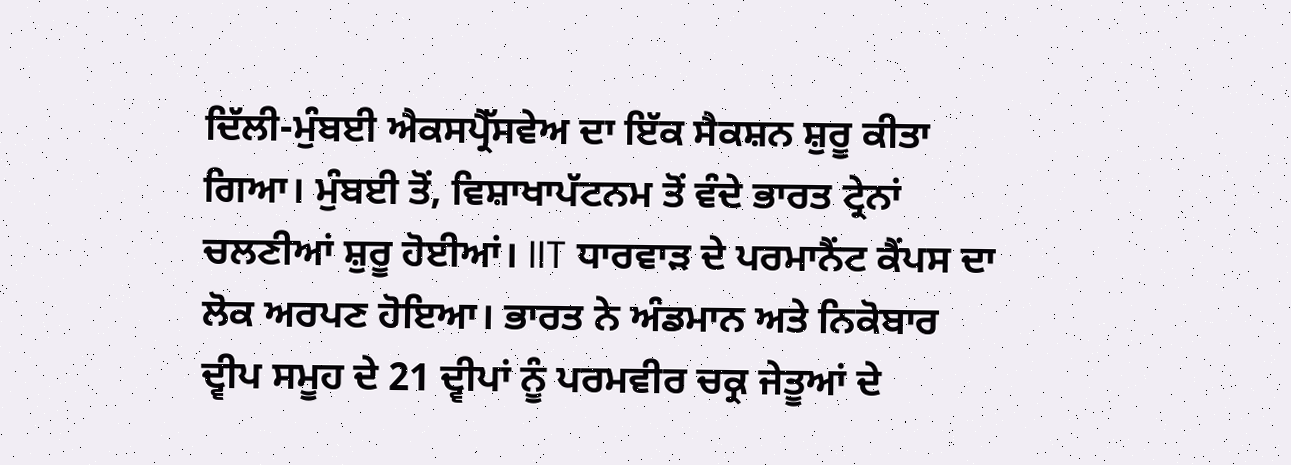ਦਿੱਲੀ-ਮੁੰਬਈ ਐਕਸਪ੍ਰੈੱਸਵੇਅ ਦਾ ਇੱਕ ਸੈਕਸ਼ਨ ਸ਼ੁਰੂ ਕੀਤਾ ਗਿਆ। ਮੁੰਬਈ ਤੋਂ, ਵਿਸ਼ਾਖਾਪੱਟਨਮ ਤੋਂ ਵੰਦੇ ਭਾਰਤ ਟ੍ਰੇਨਾਂ ਚਲਣੀਆਂ ਸ਼ੁਰੂ ਹੋਈਆਂ। IIT ਧਾਰਵਾੜ ਦੇ ਪਰਮਾਨੈਂਟ ਕੈਂਪਸ ਦਾ ਲੋਕ ਅਰਪਣ ਹੋਇਆ। ਭਾਰਤ ਨੇ ਅੰਡਮਾਨ ਅਤੇ ਨਿਕੋਬਾਰ ਦ੍ਵੀਪ ਸਮੂਹ ਦੇ 21 ਦ੍ਵੀਪਾਂ ਨੂੰ ਪਰਮਵੀਰ ਚਕ੍ਰ ਜੇਤੂਆਂ ਦੇ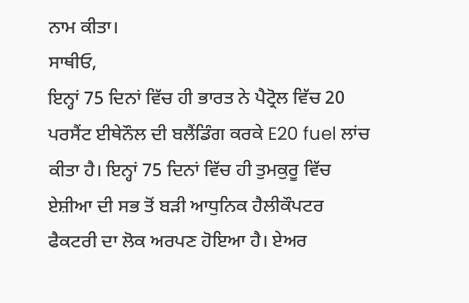ਨਾਮ ਕੀਤਾ।
ਸਾਥੀਓ,
ਇਨ੍ਹਾਂ 75 ਦਿਨਾਂ ਵਿੱਚ ਹੀ ਭਾਰਤ ਨੇ ਪੈਟ੍ਰੋਲ ਵਿੱਚ 20 ਪਰਸੈਂਟ ਈਥੇਨੌਲ ਦੀ ਬਲੈਂਡਿੰਗ ਕਰਕੇ E20 fuel ਲਾਂਚ ਕੀਤਾ ਹੈ। ਇਨ੍ਹਾਂ 75 ਦਿਨਾਂ ਵਿੱਚ ਹੀ ਤੁਮਕੁਰੂ ਵਿੱਚ ਏਸ਼ੀਆ ਦੀ ਸਭ ਤੋਂ ਬੜੀ ਆਧੁਨਿਕ ਹੈਲੀਕੌਪਟਰ ਫੈਕਟਰੀ ਦਾ ਲੋਕ ਅਰਪਣ ਹੋਇਆ ਹੈ। ਏਅਰ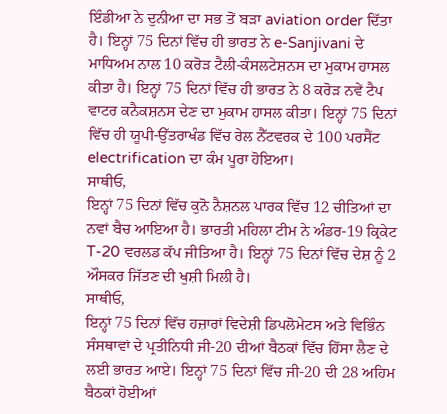ਇੰਡੀਆ ਨੇ ਦੁਨੀਆ ਦਾ ਸਭ ਤੋਂ ਬੜਾ aviation order ਦਿੱਤਾ ਹੈ। ਇਨ੍ਹਾਂ 75 ਦਿਨਾਂ ਵਿੱਚ ਹੀ ਭਾਰਤ ਨੇ e-Sanjivani ਦੇ ਮਾਧਿਅਮ ਨਾਲ 10 ਕਰੋੜ ਟੈਲੀ-ਕੰਸਲਟੇਸ਼ਨਸ ਦਾ ਮੁਕਾਮ ਹਾਸਲ ਕੀਤਾ ਹੈ। ਇਨ੍ਹਾਂ 75 ਦਿਨਾਂ ਵਿੱਚ ਹੀ ਭਾਰਤ ਨੇ 8 ਕਰੋੜ ਨਵੇਂ ਟੈਪ ਵਾਟਰ ਕਨੈਕਸ਼ਨਸ ਦੇਣ ਦਾ ਮੁਕਾਮ ਹਾਸਲ ਕੀਤਾ। ਇਨ੍ਹਾਂ 75 ਦਿਨਾਂ ਵਿੱਚ ਹੀ ਯੂਪੀ-ਉੱਤਰਾਖੰਡ ਵਿੱਚ ਰੇਲ ਨੈੱਟਵਰਕ ਦੇ 100 ਪਰਸੈਂਟ electrification ਦਾ ਕੰਮ ਪੂਰਾ ਹੋਇਆ।
ਸਾਥੀਓ,
ਇਨ੍ਹਾਂ 75 ਦਿਨਾਂ ਵਿੱਚ ਕੁਨੋ ਨੈਸ਼ਨਲ ਪਾਰਕ ਵਿੱਚ 12 ਚੀਤਿਆਂ ਦਾ ਨਵਾਂ ਬੈਚ ਆਇਆ ਹੈ। ਭਾਰਤੀ ਮਹਿਲਾ ਟੀਮ ਨੇ ਅੰਡਰ-19 ਕ੍ਰਿਕੇਟ T-20 ਵਰਲਡ ਕੱਪ ਜੀਤਿਆ ਹੈ। ਇਨ੍ਹਾਂ 75 ਦਿਨਾਂ ਵਿੱਚ ਦੇਸ਼ ਨੂੰ 2 ਔਸਕਰ ਜਿੱਤਣ ਦੀ ਖੁਸ਼ੀ ਮਿਲੀ ਹੈ।
ਸਾਥੀਓ,
ਇਨ੍ਹਾਂ 75 ਦਿਨਾਂ ਵਿੱਚ ਹਜ਼ਾਰਾਂ ਵਿਦੇਸ਼ੀ ਡਿਪਲੋਮੇਟਸ ਅਤੇ ਵਿਭਿੰਨ ਸੰਸਥਾਵਾਂ ਦੇ ਪ੍ਰਤੀਨਿਧੀ ਜੀ-20 ਦੀਆਂ ਬੈਠਕਾਂ ਵਿੱਚ ਹਿੱਸਾ ਲੈਣ ਦੇ ਲਈ ਭਾਰਤ ਆਏ। ਇਨ੍ਹਾਂ 75 ਦਿਨਾਂ ਵਿੱਚ ਜੀ-20 ਦੀ 28 ਅਹਿਮ ਬੈਠਕਾਂ ਹੋਈਆਂ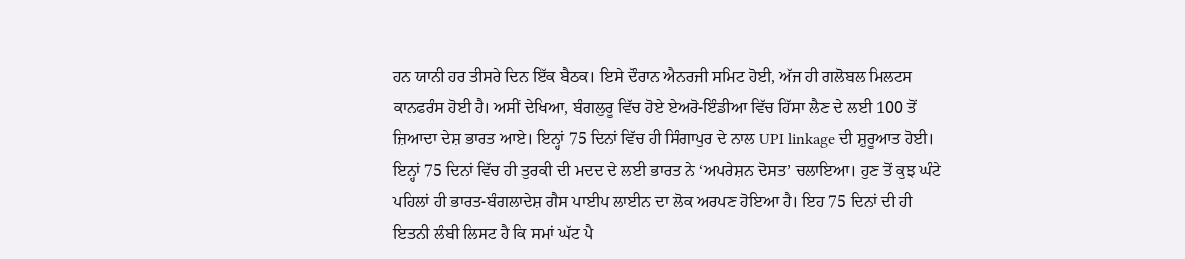ਹਨ ਯਾਨੀ ਹਰ ਤੀਸਰੇ ਦਿਨ ਇੱਕ ਬੈਠਕ। ਇਸੇ ਦੌਰਾਨ ਐਨਰਜੀ ਸਮਿਟ ਹੋਈ, ਅੱਜ ਹੀ ਗਲੋਬਲ ਮਿਲਟਸ ਕਾਨਫਰੰਸ ਹੋਈ ਹੈ। ਅਸੀਂ ਦੇਖਿਆ, ਬੰਗਲੁਰੂ ਵਿੱਚ ਹੋਏ ਏਅਰੋ-ਇੰਡੀਆ ਵਿੱਚ ਹਿੱਸਾ ਲੈਣ ਦੇ ਲਈ 100 ਤੋਂ ਜ਼ਿਆਦਾ ਦੇਸ਼ ਭਾਰਤ ਆਏ। ਇਨ੍ਹਾਂ 75 ਦਿਨਾਂ ਵਿੱਚ ਹੀ ਸਿੰਗਾਪੁਰ ਦੇ ਨਾਲ UPI linkage ਦੀ ਸ਼ੁਰੂਆਤ ਹੋਈ। ਇਨ੍ਹਾਂ 75 ਦਿਨਾਂ ਵਿੱਚ ਹੀ ਤੁਰਕੀ ਦੀ ਮਦਦ ਦੇ ਲਈ ਭਾਰਤ ਨੇ ‘ਅਪਰੇਸ਼ਨ ਦੋਸਤ’ ਚਲਾਇਆ। ਹੁਣ ਤੋਂ ਕੁਝ ਘੰਟੇ ਪਹਿਲਾਂ ਹੀ ਭਾਰਤ-ਬੰਗਲਾਦੇਸ਼ ਗੈਸ ਪਾਈਪ ਲਾਈਨ ਦਾ ਲੋਕ ਅਰਪਣ ਹੋਇਆ ਹੈ। ਇਹ 75 ਦਿਨਾਂ ਦੀ ਹੀ ਇਤਨੀ ਲੰਬੀ ਲਿਸਟ ਹੈ ਕਿ ਸਮਾਂ ਘੱਟ ਪੈ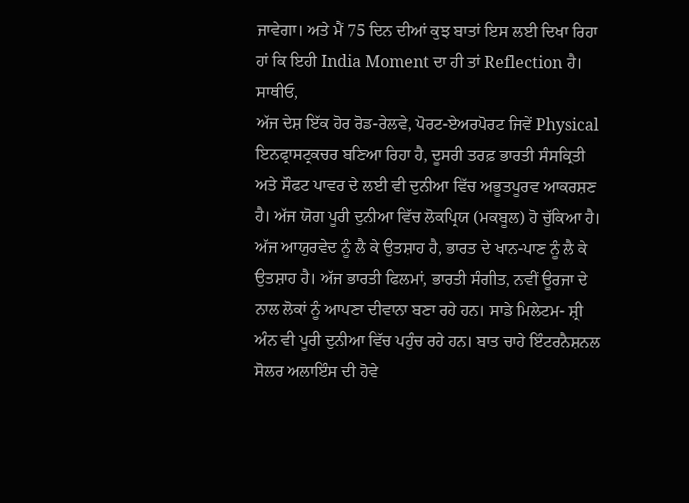ਜਾਵੇਗਾ। ਅਤੇ ਮੈਂ 75 ਦਿਨ ਦੀਆਂ ਕੁਝ ਬਾਤਾਂ ਇਸ ਲਈ ਦਿਖਾ ਰਿਹਾ ਹਾਂ ਕਿ ਇਹੀ India Moment ਦਾ ਹੀ ਤਾਂ Reflection ਹੈ।
ਸਾਥੀਓ,
ਅੱਜ ਦੇਸ਼ ਇੱਕ ਹੋਰ ਰੋਡ-ਰੇਲਵੇ, ਪੋਰਟ-ਏਅਰਪੋਰਟ ਜਿਵੇਂ Physical ਇਨਫ੍ਰਾਸਟ੍ਰਕਚਰ ਬਣਿਆ ਰਿਹਾ ਹੈ, ਦੂਸਰੀ ਤਰਫ਼ ਭਾਰਤੀ ਸੰਸਕ੍ਰਿਤੀ ਅਤੇ ਸੌਫਟ ਪਾਵਰ ਦੇ ਲਈ ਵੀ ਦੁਨੀਆ ਵਿੱਚ ਅਭੂਤਪੂਰਵ ਆਕਰਸ਼ਣ ਹੈ। ਅੱਜ ਯੋਗ ਪੂਰੀ ਦੁਨੀਆ ਵਿੱਚ ਲੋਕਪ੍ਰਿਯ (ਮਕਬੂਲ) ਹੋ ਚੁੱਕਿਆ ਹੈ। ਅੱਜ ਆਯੁਰਵੇਦ ਨੂੰ ਲੈ ਕੇ ਉਤਸ਼ਾਹ ਹੈ, ਭਾਰਤ ਦੇ ਖਾਨ-ਪਾਣ ਨੂੰ ਲੈ ਕੇ ਉਤਸ਼ਾਹ ਹੈ। ਅੱਜ ਭਾਰਤੀ ਫਿਲਮਾਂ, ਭਾਰਤੀ ਸੰਗੀਤ, ਨਵੀਂ ਊਰਜਾ ਦੇ ਨਾਲ ਲੋਕਾਂ ਨੂੰ ਆਪਣਾ ਦੀਵਾਨਾ ਬਣਾ ਰਹੇ ਹਨ। ਸਾਡੇ ਮਿਲੇਟਮ- ਸ਼੍ਰੀ ਅੰਨ ਵੀ ਪੂਰੀ ਦੁਨੀਆ ਵਿੱਚ ਪਹੁੰਚ ਰਹੇ ਹਨ। ਬਾਤ ਚਾਹੇ ਇੰਟਰਨੈਸ਼ਨਲ ਸੋਲਰ ਅਲਾਇੰਸ ਦੀ ਹੋਵੇ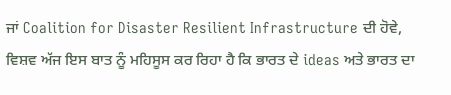ਜਾਂ Coalition for Disaster Resilient Infrastructure ਦੀ ਹੋਵੇ, ਵਿਸ਼ਵ ਅੱਜ ਇਸ ਬਾਤ ਨੂੰ ਮਹਿਸੂਸ ਕਰ ਰਿਹਾ ਹੈ ਕਿ ਭਾਰਤ ਦੇ ideas ਅਤੇ ਭਾਰਤ ਦਾ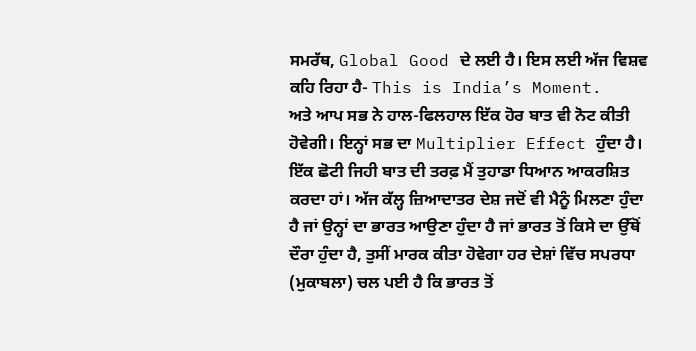ਸਮਰੱਥ, Global Good ਦੇ ਲਈ ਹੈ। ਇਸ ਲਈ ਅੱਜ ਵਿਸ਼ਵ ਕਹਿ ਰਿਹਾ ਹੈ- This is India’s Moment.
ਅਤੇ ਆਪ ਸਭ ਨੇ ਹਾਲ-ਫਿਲਹਾਲ ਇੱਕ ਹੋਰ ਬਾਤ ਵੀ ਨੋਟ ਕੀਤੀ ਹੋਵੇਗੀ। ਇਨ੍ਹਾਂ ਸਭ ਦਾ Multiplier Effect ਹੁੰਦਾ ਹੈ। ਇੱਕ ਛੋਟੀ ਜਿਹੀ ਬਾਤ ਦੀ ਤਰਫ਼ ਮੈਂ ਤੁਹਾਡਾ ਧਿਆਨ ਆਕਰਸ਼ਿਤ ਕਰਦਾ ਹਾਂ। ਅੱਜ ਕੱਲ੍ਹ ਜ਼ਿਆਦਾਤਰ ਦੇਸ਼ ਜਦੋਂ ਵੀ ਮੈਨੂੰ ਮਿਲਣਾ ਹੁੰਦਾ ਹੈ ਜਾਂ ਉਨ੍ਹਾਂ ਦਾ ਭਾਰਤ ਆਉਣਾ ਹੁੰਦਾ ਹੈ ਜਾਂ ਭਾਰਤ ਤੋਂ ਕਿਸੇ ਦਾ ਉੱਥੋਂ ਦੌਰਾ ਹੁੰਦਾ ਹੈ, ਤੁਸੀਂ ਮਾਰਕ ਕੀਤਾ ਹੋਵੇਗਾ ਹਰ ਦੇਸ਼ਾਂ ਵਿੱਚ ਸਪਰਧਾ (ਮੁਕਾਬਲਾ) ਚਲ ਪਈ ਹੈ ਕਿ ਭਾਰਤ ਤੋਂ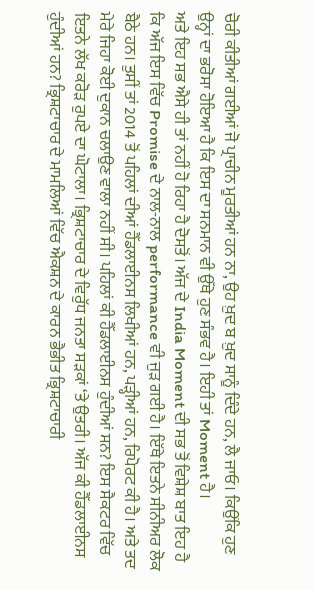ਚੋਰੀ ਕੀਤੀਆਂ ਗਈਆਂ ਜੋ ਪ੍ਰਾਚੀਨ ਮੂਰਤੀਆਂ ਹਨ ਨਾ, ਉਹ ਖ਼ੁਦ ਬ ਖ਼ੁਦ ਸਾਨੂੰ ਦਿੰਦੇ ਹਨ, ਲੈ ਜਾਓ। ਕਿਉਂਕਿ ਹੁਣ ਉਨ੍ਹਾਂ ਦਾ ਭਰੋਸਾ ਹੋਇਆ ਹੈ ਕਿ ਇਸ ਦਾ ਸਨਮਾਨ ਵੀ ਉੱਥੇ ਹੁਣ ਸੰਭਵ ਹੈ। ਇਹੀ ਤਾਂ Moment ਹੈ।
ਅਤੇ ਇਹ ਸਭ ਐਸੇ ਹੀ ਤਾਂ ਨਹੀਂ ਹੋ ਰਿਹਾ ਹੈ ਦੋਸਤੋਂ। ਅੱਜ ਦੇ India Moment ਦੀ ਸਭ ਤੋਂ ਵਿਸ਼ੇਸ਼ ਬਾਤ ਇਹ ਹੈ ਕਿ ਅੱਜ ਇਸ ਵਿੱਚ Promise ਦੇ ਨਾਲ-ਨਾਲ performance ਵੀ ਜੁੜ ਗਈ ਹੈ। ਇੱਥੇ ਇਤਨੇ ਸੀਨੀਅਰ ਲੋਕ ਬੈਠੇ ਹਨ। ਤੁਸੀਂ ਤਾਂ 2014 ਤੋਂ ਪਹਿਲਾਂ ਦੀਆਂ ਹੈੱਡਲਾਈਨਸ ਲਿਖੀਆਂ ਹਨ, ਪੜ੍ਹੀਆਂ ਹਨ, ਰਿਪੋਰਟ ਕੀ ਹੈ। ਅਤੇ ਤਦ ਮੇਰੇ ਜਿਹਾ ਕੋਈ ਦੁਕਾਨ ਚਲਾਉਣ ਵਾਲਾ ਨਹੀਂ ਸੀ। ਪਹਿਲਾਂ ਕੀ ਹੈੱਡਲਾਈਨਸ ਹੁੰਦੀਆਂ ਸਨ? ਇਸ ਸੈਕਟਰ ਵਿੱਚ ਇਤਨੇ ਲੱਖ ਕਰੋੜ ਰੁਪਏ ਦਾ ਘੋਟਾਲਾ। ਭ੍ਰਿਸ਼ਟਾਚਾਰ ਦੇ ਵਿਰੁੱਧ ਜਨਤਾ ਸੜਕਾਂ ‘ਤੇ ਉਤਰੀ। ਅੱਜ ਕੀ ਹੈੱਡਲਾਈਨਸ ਹੁੰਦੀਆਂ ਹਨ? ਭ੍ਰਿਸ਼ਟਾਚਾਰ ਦੇ ਮਾਮਲਿਆਂ ਵਿੱਚ ਐਕਸ਼ਨ ਦੇ ਕਾਰਨ ਭੈਭੀਤ ਭ੍ਰਿਸ਼ਟਾਚਾਰੀ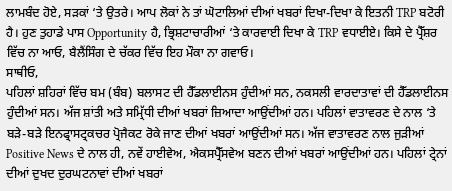ਲਾਮਬੰਦ ਹੋਏ, ਸੜਕਾਂ ‘ਤੇ ਉਤਰੇ। ਆਪ ਲੋਕਾਂ ਨੇ ਤਾਂ ਘੋਟਾਲਿਆਂ ਦੀਆਂ ਖਬਰਾਂ ਦਿਖਾ-ਦਿਖਾ ਕੇ ਇਤਨੀ TRP ਬਟੋਰੀ ਹੈ। ਹੁਣ ਤੁਹਾਡੇ ਪਾਸ Opportunity ਹੈ, ਭ੍ਰਿਸ਼ਟਾਚਾਰੀਆਂ ‘ਤੇ ਕਾਰਵਾਈ ਦਿਖਾ ਕੇ TRP ਵਧਾਈਏ। ਕਿਸੇ ਦੇ ਪ੍ਰੈੱਸ਼ਰ ਵਿੱਚ ਨਾ ਆਓ, ਬੈਲੈਂਸਿੰਗ ਦੇ ਚੱਕਰ ਵਿੱਚ ਇਹ ਮੌਕਾ ਨਾ ਗਵਾਓ।
ਸਾਥੀਓ,
ਪਹਿਲਾਂ ਸ਼ਹਿਰਾਂ ਵਿੱਚ ਬਮ (ਬੰਬ) ਬਲਾਸਟ ਦੀ ਹੈੱਡਲਾਈਨਸ ਹੁੰਦੀਆਂ ਸਨ, ਨਕਸਲੀ ਵਾਰਦਾਤਾਵਾਂ ਦੀ ਹੈੱਡਲਾਈਨਸ ਹੁੰਦੀਆਂ ਸਨ। ਅੱਜ ਸ਼ਾਂਤੀ ਅਤੇ ਸਮ੍ਰਿੱਧੀ ਦੀਆਂ ਖਬਰਾਂ ਜ਼ਿਆਦਾ ਆਉਂਦੀਆਂ ਹਨ। ਪਹਿਲਾਂ ਵਾਤਾਵਰਣ ਦੇ ਨਾਲ ‘ਤੇ ਬੜੇ-ਬੜੇ ਇਨਫ੍ਰਾਸਟ੍ਰਕਚਰ ਪ੍ਰੋਜੈਕਟ ਰੋਕੇ ਜਾਣ ਦੀਆਂ ਖਬਰਾਂ ਆਉਂਦੀਆਂ ਸਨ। ਅੱਜ ਵਾਤਾਵਰਣ ਨਾਲ ਜੁੜੀਆਂ Positive News ਦੇ ਨਾਲ ਹੀ, ਨਵੇਂ ਹਾਈਵੇਅ, ਐਕਸਪ੍ਰੈੱਸਵੇਅ ਬਣਨ ਦੀਆਂ ਖਬਰਾਂ ਆਉਂਦੀਆਂ ਹਨ। ਪਹਿਲਾਂ ਟ੍ਰੇਨਾਂ ਦੀਆਂ ਦੁਖਦ ਦੁਰਘਟਨਾਵਾਂ ਦੀਆਂ ਖਬਰਾਂ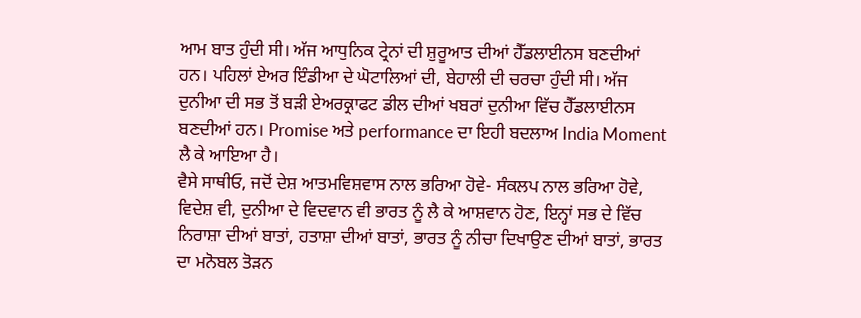ਆਮ ਬਾਤ ਹੁੰਦੀ ਸੀ। ਅੱਜ ਆਧੁਨਿਕ ਟ੍ਰੇਨਾਂ ਦੀ ਸ਼ੁਰੂਆਤ ਦੀਆਂ ਹੈੱਡਲਾਈਨਸ ਬਣਦੀਆਂ ਹਨ। ਪਹਿਲਾਂ ਏਅਰ ਇੰਡੀਆ ਦੇ ਘੋਟਾਲਿਆਂ ਦੀ, ਬੇਹਾਲੀ ਦੀ ਚਰਚਾ ਹੁੰਦੀ ਸੀ। ਅੱਜ ਦੁਨੀਆ ਦੀ ਸਭ ਤੋਂ ਬੜੀ ਏਅਰਕ੍ਰਾਫਟ ਡੀਲ ਦੀਆਂ ਖਬਰਾਂ ਦੁਨੀਆ ਵਿੱਚ ਹੈੱਡਲਾਈਨਸ ਬਣਦੀਆਂ ਹਨ। Promise ਅਤੇ performance ਦਾ ਇਹੀ ਬਦਲਾਅ India Moment ਲੈ ਕੇ ਆਇਆ ਹੈ।
ਵੈਸੇ ਸਾਥੀਓ, ਜਦੋਂ ਦੇਸ਼ ਆਤਮਵਿਸ਼ਵਾਸ ਨਾਲ ਭਰਿਆ ਹੋਵੇ- ਸੰਕਲਪ ਨਾਲ ਭਰਿਆ ਹੋਵੇ, ਵਿਦੇਸ਼ ਵੀ, ਦੁਨੀਆ ਦੇ ਵਿਦਵਾਨ ਵੀ ਭਾਰਤ ਨੂੰ ਲੈ ਕੇ ਆਸ਼ਵਾਨ ਹੋਣ, ਇਨ੍ਹਾਂ ਸਭ ਦੇ ਵਿੱਚ ਨਿਰਾਸ਼ਾ ਦੀਆਂ ਬਾਤਾਂ, ਹਤਾਸ਼ਾ ਦੀਆਂ ਬਾਤਾਂ, ਭਾਰਤ ਨੂੰ ਨੀਚਾ ਦਿਖਾਉਣ ਦੀਆਂ ਬਾਤਾਂ, ਭਾਰਤ ਦਾ ਮਨੋਬਲ ਤੋੜਨ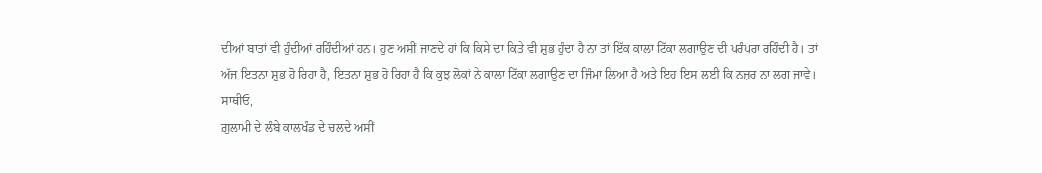ਦੀਆਂ ਬਾਤਾਂ ਵੀ ਹੁੰਦੀਆਂ ਰਹਿੰਦੀਆਂ ਹਨ। ਹੁਣ ਅਸੀਂ ਜਾਣਦੇ ਹਾਂ ਕਿ ਕਿਸੇ ਦਾ ਕਿਤੇ ਵੀ ਸ਼ੁਭ ਹੁੰਦਾ ਹੈ ਨਾ ਤਾਂ ਇੱਕ ਕਾਲਾ ਟਿੱਕਾ ਲਗਾਉਣ ਦੀ ਪਰੰਪਰਾ ਰਹਿੰਦੀ ਹੈ। ਤਾਂ ਅੱਜ ਇਤਨਾ ਸ਼ੁਭ ਹੋ ਰਿਹਾ ਹੈ, ਇਤਨਾ ਸ਼ੁਭ ਹੋ ਰਿਹਾ ਹੈ ਕਿ ਕੁਝ ਲੋਕਾਂ ਨੇ ਕਾਲਾ ਟਿੱਕਾ ਲਗਾਉਣ ਦਾ ਜਿੰਮਾ ਲਿਆ ਹੈ ਅਤੇ ਇਹ ਇਸ ਲਈ ਕਿ ਨਜ਼ਰ ਨਾ ਲਗ ਜਾਵੇ।
ਸਾਥੀਓ,
ਗ਼ੁਲਾਮੀ ਦੇ ਲੰਬੇ ਕਾਲਖੰਡ ਦੇ ਚਲਦੇ ਅਸੀਂ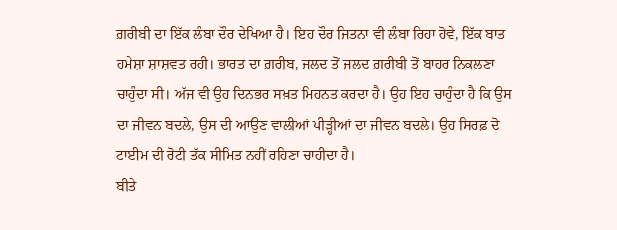ਗ਼ਰੀਬੀ ਦਾ ਇੱਕ ਲੰਬਾ ਦੌਰ ਦੇਖਿਆ ਹੈ। ਇਹ ਦੌਰ ਜਿਤਨਾ ਵੀ ਲੰਬਾ ਰਿਹਾ ਹੋਵੇ, ਇੱਕ ਬਾਤ ਹਮੇਸ਼ਾ ਸ਼ਾਸ਼ਵਤ ਰਹੀ। ਭਾਰਤ ਦਾ ਗ਼ਰੀਬ, ਜਲਦ ਤੋਂ ਜਲਦ ਗ਼ਰੀਬੀ ਤੋਂ ਬਾਹਰ ਨਿਕਲਣਾ ਚਾਹੁੰਦਾ ਸੀ। ਅੱਜ ਵੀ ਉਹ ਦਿਨਭਰ ਸਖ਼ਤ ਮਿਹਨਤ ਕਰਦਾ ਹੈ। ਉਹ ਇਹ ਚਾਹੁੰਦਾ ਹੈ ਕਿ ਉਸ ਦਾ ਜੀਵਨ ਬਦਲੇ, ਉਸ ਦੀ ਆਉਣ ਵਾਲੀਆਂ ਪੀੜ੍ਹੀਆਂ ਦਾ ਜੀਵਨ ਬਦਲੇ। ਉਹ ਸਿਰਫ਼ ਦੋ ਟਾਈਮ ਦੀ ਰੋਟੀ ਤੱਕ ਸੀਮਿਤ ਨਹੀਂ ਰਹਿਣਾ ਚਾਹੀਦਾ ਹੈ।
ਬੀਤੇ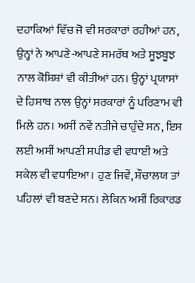ਦਹਾਕਿਆਂ ਵਿੱਚ ਜੋ ਵੀ ਸਰਕਾਰਾਂ ਰਹੀਆਂ ਹਨ, ਉਨ੍ਹਾਂ ਨੇ ਆਪਣੇ-ਆਪਣੇ ਸਮਰੱਥ ਅਤੇ ਸੂਝਬੂਝ ਨਾਲ ਕੋਸ਼ਿਸ਼ਾਂ ਵੀ ਕੀਤੀਆਂ ਹਨ। ਉਨ੍ਹਾਂ ਪ੍ਰਯਾਸਾਂ ਦੇ ਹਿਸਾਬ ਨਾਲ ਉਨ੍ਹਾਂ ਸਰਕਾਰਾਂ ਨੂੰ ਪਰਿਣਾਮ ਵੀ ਮਿਲੇ ਹਨ। ਅਸੀਂ ਨਵੇਂ ਨਤੀਜੇ ਚਾਹੁੰਦੇ ਸਨ, ਇਸ ਲਈ ਅਸੀਂ ਆਪਣੀ ਸਪੀਡ ਵੀ ਵਧਾਈ ਅਤੇ ਸਕੇਲ ਵੀ ਵਧਾਇਆ। ਹੁਣ ਜਿਵੇਂ, ਸ਼ੌਚਾਲਯ ਤਾਂ ਪਹਿਲਾਂ ਵੀ ਬਣਦੇ ਸਨ। ਲੇਕਿਨ ਅਸੀਂ ਰਿਕਾਰਡ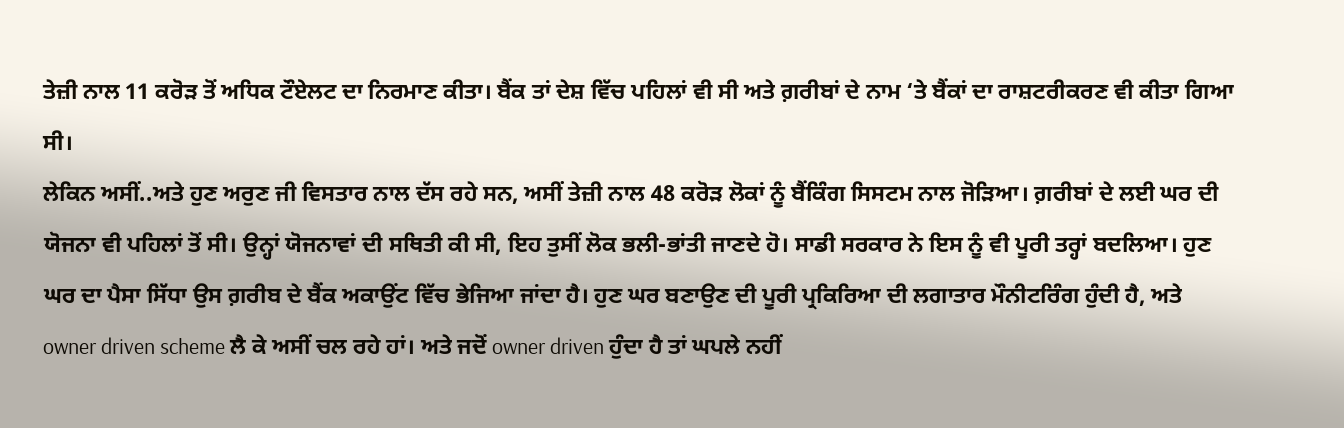ਤੇਜ਼ੀ ਨਾਲ 11 ਕਰੋੜ ਤੋਂ ਅਧਿਕ ਟੌਏਲਟ ਦਾ ਨਿਰਮਾਣ ਕੀਤਾ। ਬੈਂਕ ਤਾਂ ਦੇਸ਼ ਵਿੱਚ ਪਹਿਲਾਂ ਵੀ ਸੀ ਅਤੇ ਗ਼ਰੀਬਾਂ ਦੇ ਨਾਮ ‘ਤੇ ਬੈਂਕਾਂ ਦਾ ਰਾਸ਼ਟਰੀਕਰਣ ਵੀ ਕੀਤਾ ਗਿਆ ਸੀ।
ਲੇਕਿਨ ਅਸੀਂ..ਅਤੇ ਹੁਣ ਅਰੁਣ ਜੀ ਵਿਸਤਾਰ ਨਾਲ ਦੱਸ ਰਹੇ ਸਨ, ਅਸੀਂ ਤੇਜ਼ੀ ਨਾਲ 48 ਕਰੋੜ ਲੋਕਾਂ ਨੂੰ ਬੈਂਕਿੰਗ ਸਿਸਟਮ ਨਾਲ ਜੋੜਿਆ। ਗ਼ਰੀਬਾਂ ਦੇ ਲਈ ਘਰ ਦੀ ਯੋਜਨਾ ਵੀ ਪਹਿਲਾਂ ਤੋਂ ਸੀ। ਉਨ੍ਹਾਂ ਯੋਜਨਾਵਾਂ ਦੀ ਸਥਿਤੀ ਕੀ ਸੀ, ਇਹ ਤੁਸੀਂ ਲੋਕ ਭਲੀ-ਭਾਂਤੀ ਜਾਣਦੇ ਹੋ। ਸਾਡੀ ਸਰਕਾਰ ਨੇ ਇਸ ਨੂੰ ਵੀ ਪੂਰੀ ਤਰ੍ਹਾਂ ਬਦਲਿਆ। ਹੁਣ ਘਰ ਦਾ ਪੈਸਾ ਸਿੱਧਾ ਉਸ ਗ਼ਰੀਬ ਦੇ ਬੈਂਕ ਅਕਾਉਂਟ ਵਿੱਚ ਭੇਜਿਆ ਜਾਂਦਾ ਹੈ। ਹੁਣ ਘਰ ਬਣਾਉਣ ਦੀ ਪੂਰੀ ਪ੍ਰਕਿਰਿਆ ਦੀ ਲਗਾਤਾਰ ਮੌਨੀਟਰਿੰਗ ਹੁੰਦੀ ਹੈ, ਅਤੇ owner driven scheme ਲੈ ਕੇ ਅਸੀਂ ਚਲ ਰਹੇ ਹਾਂ। ਅਤੇ ਜਦੋਂ owner driven ਹੁੰਦਾ ਹੈ ਤਾਂ ਘਪਲੇ ਨਹੀਂ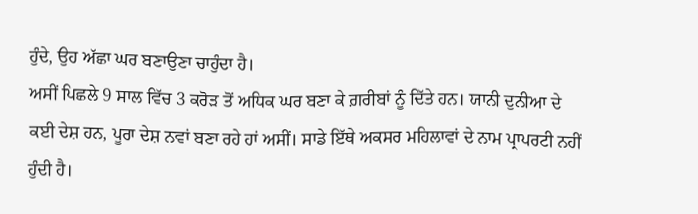ਹੁੰਦੇ, ਉਹ ਅੱਛਾ ਘਰ ਬਣਾਉਣਾ ਚਾਹੁੰਦਾ ਹੈ।
ਅਸੀਂ ਪਿਛਲੇ 9 ਸਾਲ ਵਿੱਚ 3 ਕਰੋੜ ਤੋਂ ਅਧਿਕ ਘਰ ਬਣਾ ਕੇ ਗ਼ਰੀਬਾਂ ਨੂੰ ਦਿੱਤੇ ਹਨ। ਯਾਨੀ ਦੁਨੀਆ ਦੇ ਕਈ ਦੇਸ਼ ਹਨ, ਪੂਰਾ ਦੇਸ਼ ਨਵਾਂ ਬਣਾ ਰਹੇ ਹਾਂ ਅਸੀਂ। ਸਾਡੇ ਇੱਥੇ ਅਕਸਰ ਮਹਿਲਾਵਾਂ ਦੇ ਨਾਮ ਪ੍ਰਾਪਰਟੀ ਨਹੀਂ ਹੁੰਦੀ ਹੈ।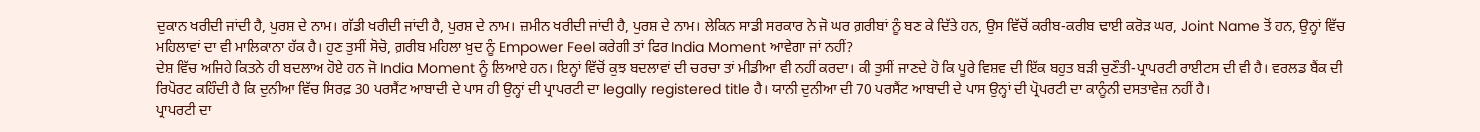ਦੁਕਾਨ ਖਰੀਦੀ ਜਾਂਦੀ ਹੈ, ਪੁਰਸ਼ ਦੇ ਨਾਮ। ਗੱਡੀ ਖਰੀਦੀ ਜਾਂਦੀ ਹੈ, ਪੁਰਸ਼ ਦੇ ਨਾਮ। ਜ਼ਮੀਨ ਖਰੀਦੀ ਜਾਂਦੀ ਹੈ, ਪੁਰਸ਼ ਦੇ ਨਾਮ। ਲੇਕਿਨ ਸਾਡੀ ਸਰਕਾਰ ਨੇ ਜੋ ਘਰ ਗ਼ਰੀਬਾਂ ਨੂੰ ਬਣ ਕੇ ਦਿੱਤੇ ਹਨ, ਉਸ ਵਿੱਚੋਂ ਕਰੀਬ-ਕਰੀਬ ਢਾਈ ਕਰੋੜ ਘਰ, Joint Name ਤੋਂ ਹਨ, ਉਨ੍ਹਾਂ ਵਿੱਚ ਮਹਿਲਾਵਾਂ ਦਾ ਵੀ ਮਾਲਿਕਾਨਾ ਹੱਕ ਹੈ। ਹੁਣ ਤੁਸੀਂ ਸੋਚੋ, ਗ਼ਰੀਬ ਮਹਿਲਾ ਖ਼ੁਦ ਨੂੰ Empower Feel ਕਰੇਗੀ ਤਾਂ ਫਿਰ India Moment ਆਵੇਗਾ ਜਾਂ ਨਹੀਂ?
ਦੇਸ਼ ਵਿੱਚ ਅਜਿਹੇ ਕਿਤਨੇ ਹੀ ਬਦਲਾਅ ਹੋਏ ਹਨ ਜੋ India Moment ਨੂੰ ਲਿਆਏ ਹਨ। ਇਨ੍ਹਾਂ ਵਿੱਚੋਂ ਕੁਝ ਬਦਲਾਵਾਂ ਦੀ ਚਰਚਾ ਤਾਂ ਮੀਡੀਆ ਵੀ ਨਹੀਂ ਕਰਦਾ। ਕੀ ਤੁਸੀਂ ਜਾਣਦੇ ਹੋ ਕਿ ਪੂਰੇ ਵਿਸ਼ਵ ਦੀ ਇੱਕ ਬਹੁਤ ਬੜੀ ਚੁਣੌਤੀ-ਪ੍ਰਾਪਰਟੀ ਰਾਈਟਸ ਦੀ ਵੀ ਹੈ। ਵਰਲਡ ਬੈਂਕ ਦੀ ਰਿਪੋਰਟ ਕਹਿੰਦੀ ਹੈ ਕਿ ਦੁਨੀਆ ਵਿੱਚ ਸਿਰਫ਼ 30 ਪਰਸੈਂਟ ਆਬਾਦੀ ਦੇ ਪਾਸ ਹੀ ਉਨ੍ਹਾਂ ਦੀ ਪ੍ਰਾਪਰਟੀ ਦਾ legally registered title ਹੈ। ਯਾਨੀ ਦੁਨੀਆ ਦੀ 70 ਪਰਸੈਂਟ ਆਬਾਦੀ ਦੇ ਪਾਸ ਉਨ੍ਹਾਂ ਦੀ ਪ੍ਰੋਪਰਟੀ ਦਾ ਕਾਨੂੰਨੀ ਦਸਤਾਵੇਜ਼ ਨਹੀਂ ਹੈ।
ਪ੍ਰਾਪਰਟੀ ਦਾ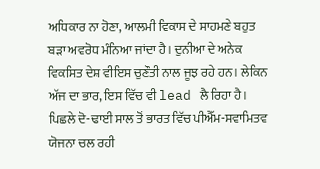ਅਧਿਕਾਰ ਨਾ ਹੋਣਾ, ਆਲਮੀ ਵਿਕਾਸ ਦੇ ਸਾਹਮਣੇ ਬਹੁਤ ਬੜਾ ਅਵਰੋਧ ਮੰਨਿਆ ਜਾਂਦਾ ਹੈ। ਦੁਨੀਆ ਦੇ ਅਨੇਕ ਵਿਕਸਿਤ ਦੇਸ਼ ਵੀਇਸ ਚੁਣੌਤੀ ਨਾਲ ਜੂਝ ਰਹੇ ਹਨ। ਲੇਕਿਨ ਅੱਜ ਦਾ ਭਾਰ, ਇਸ ਵਿੱਚ ਵੀ lead ਲੈ ਰਿਹਾ ਹੈ। ਪਿਛਲੇ ਦੋ-ਢਾਈ ਸਾਲ ਤੋਂ ਭਾਰਤ ਵਿੱਚ ਪੀਐੱਮ-ਸਵਾਮਿਤਵ ਯੋਜਨਾ ਚਲ ਰਹੀ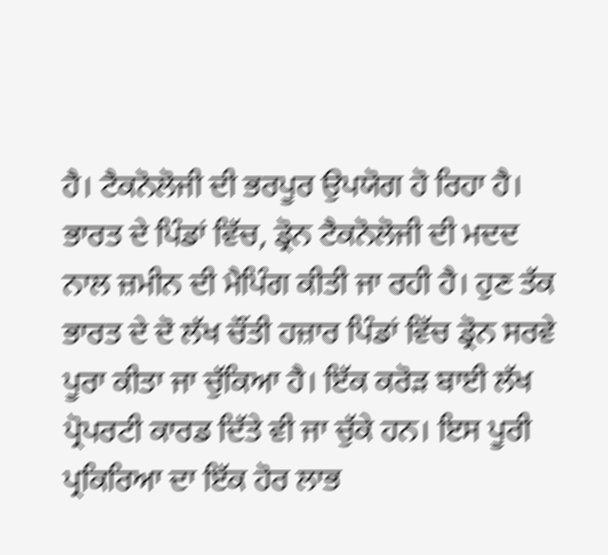ਹੈ। ਟੈਕਨੋਲੋਜੀ ਦੀ ਭਰਪੂਰ ਉਪਯੋਗ ਹੋ ਰਿਹਾ ਹੈ। ਭਾਰਤ ਦੇ ਪਿੰਡਾਂ ਵਿੱਚ, ਡ੍ਰੋਨ ਟੈਕਨੋਲੋਜੀ ਦੀ ਮਦਦ ਨਾਲ ਜ਼ਮੀਨ ਦੀ ਮੈਪਿੰਗ ਕੀਤੀ ਜਾ ਰਹੀ ਹੈ। ਹੁਣ ਤੱਕ ਭਾਰਤ ਦੇ ਦੋ ਲੱਖ ਚੌਂਤੀ ਹਜ਼ਾਰ ਪਿੰਡਾਂ ਵਿੱਚ ਡ੍ਰੋਨ ਸਰਵੇ ਪੂਰਾ ਕੀਤਾ ਜਾ ਚੁੱਕਿਆ ਹੈ। ਇੱਕ ਕਰੋੜ ਬਾਈ ਲੱਖ ਪ੍ਰੋਪਰਟੀ ਕਾਰਡ ਦਿੱਤੇ ਵੀ ਜਾ ਚੁੱਕੇ ਹਨ। ਇਸ ਪੂਰੀ ਪ੍ਰਕਿਰਿਆ ਦਾ ਇੱਕ ਹੋਰ ਲਾਭ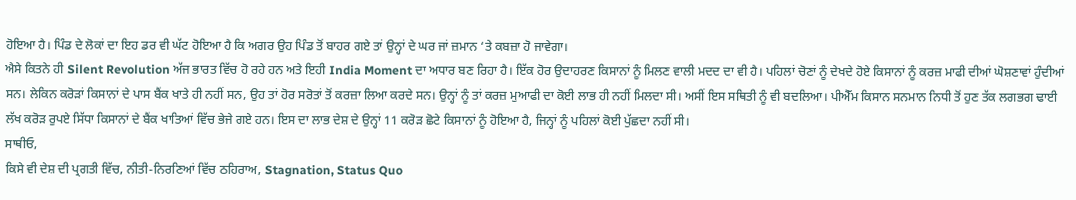ਹੋਇਆ ਹੈ। ਪਿੰਡ ਦੇ ਲੋਕਾਂ ਦਾ ਇਹ ਡਰ ਵੀ ਘੱਟ ਹੋਇਆ ਹੈ ਕਿ ਅਗਰ ਉਹ ਪਿੰਡ ਤੋਂ ਬਾਹਰ ਗਏ ਤਾਂ ਉਨ੍ਹਾਂ ਦੇ ਘਰ ਜਾਂ ਜ਼ਮਾਨ ‘ਤੇ ਕਬਜ਼ਾ ਹੋ ਜਾਵੇਗਾ।
ਐਸੇ ਕਿਤਨੇ ਹੀ Silent Revolution ਅੱਜ ਭਾਰਤ ਵਿੱਚ ਹੋ ਰਹੇ ਹਨ ਅਤੇ ਇਹੀ India Moment ਦਾ ਅਧਾਰ ਬਣ ਰਿਹਾ ਹੈ। ਇੱਕ ਹੋਰ ਉਦਾਹਰਣ ਕਿਸਾਨਾਂ ਨੂੰ ਮਿਲਣ ਵਾਲੀ ਮਦਦ ਦਾ ਵੀ ਹੈ। ਪਹਿਲਾਂ ਚੋਣਾਂ ਨੂੰ ਦੇਖਦੇ ਹੋਏ ਕਿਸਾਨਾਂ ਨੂੰ ਕਰਜ਼ ਮਾਫੀ ਦੀਆਂ ਘੋਸ਼ਣਾਵਾਂ ਹੁੰਦੀਆਂ ਸਨ। ਲੇਕਿਨ ਕਰੋੜਾਂ ਕਿਸਾਨਾਂ ਦੇ ਪਾਸ ਬੈਂਕ ਖਾਤੇ ਹੀ ਨਹੀਂ ਸਨ, ਉਹ ਤਾਂ ਹੋਰ ਸਰੋਤਾਂ ਤੋਂ ਕਰਜ਼ਾ ਲਿਆ ਕਰਦੇ ਸਨ। ਉਨ੍ਹਾਂ ਨੂੰ ਤਾਂ ਕਰਜ਼ ਮੁਆਫੀ ਦਾ ਕੋਈ ਲਾਭ ਹੀ ਨਹੀਂ ਮਿਲਦਾ ਸੀ। ਅਸੀਂ ਇਸ ਸਥਿਤੀ ਨੂੰ ਵੀ ਬਦਲਿਆ। ਪੀਐੱਮ ਕਿਸਾਨ ਸਨਮਾਨ ਨਿਧੀ ਤੋਂ ਹੁਣ ਤੱਕ ਲਗਭਗ ਢਾਈ ਲੱਖ ਕਰੋੜ ਰੁਪਏ ਸਿੱਧਾ ਕਿਸਾਨਾਂ ਦੇ ਬੈਂਕ ਖਾਤਿਆਂ ਵਿੱਚ ਭੇਜੇ ਗਏ ਹਨ। ਇਸ ਦਾ ਲਾਭ ਦੇਸ਼ ਦੇ ਉਨ੍ਹਾਂ 11 ਕਰੋੜ ਛੋਟੇ ਕਿਸਾਨਾਂ ਨੂੰ ਹੋਇਆ ਹੈ, ਜਿਨ੍ਹਾਂ ਨੂੰ ਪਹਿਲਾਂ ਕੋਈ ਪੁੱਛਦਾ ਨਹੀਂ ਸੀ।
ਸਾਥੀਓ,
ਕਿਸੇ ਵੀ ਦੇਸ਼ ਦੀ ਪ੍ਰਗਤੀ ਵਿੱਚ, ਨੀਤੀ-ਨਿਰਣਿਆਂ ਵਿੱਚ ਠਹਿਰਾਅ, Stagnation, Status Quo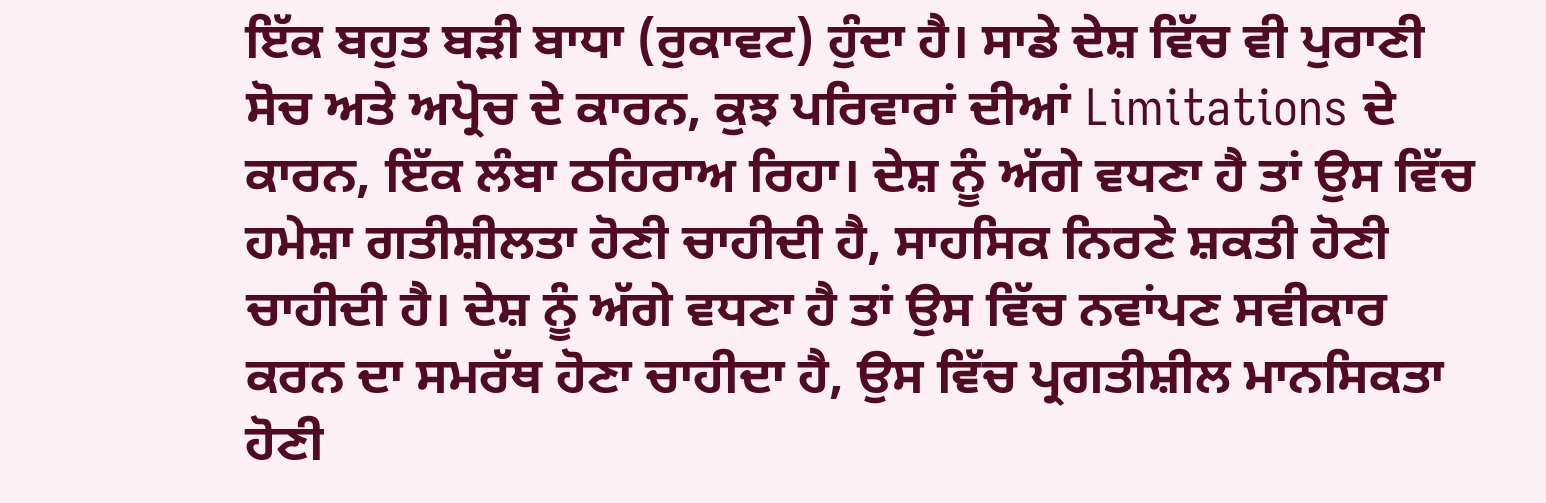ਇੱਕ ਬਹੁਤ ਬੜੀ ਬਾਧਾ (ਰੁਕਾਵਟ) ਹੁੰਦਾ ਹੈ। ਸਾਡੇ ਦੇਸ਼ ਵਿੱਚ ਵੀ ਪੁਰਾਣੀ ਸੋਚ ਅਤੇ ਅਪ੍ਰੋਚ ਦੇ ਕਾਰਨ, ਕੁਝ ਪਰਿਵਾਰਾਂ ਦੀਆਂ Limitations ਦੇ ਕਾਰਨ, ਇੱਕ ਲੰਬਾ ਠਹਿਰਾਅ ਰਿਹਾ। ਦੇਸ਼ ਨੂੰ ਅੱਗੇ ਵਧਣਾ ਹੈ ਤਾਂ ਉਸ ਵਿੱਚ ਹਮੇਸ਼ਾ ਗਤੀਸ਼ੀਲਤਾ ਹੋਣੀ ਚਾਹੀਦੀ ਹੈ, ਸਾਹਸਿਕ ਨਿਰਣੇ ਸ਼ਕਤੀ ਹੋਣੀ ਚਾਹੀਦੀ ਹੈ। ਦੇਸ਼ ਨੂੰ ਅੱਗੇ ਵਧਣਾ ਹੈ ਤਾਂ ਉਸ ਵਿੱਚ ਨਵਾਂਪਣ ਸਵੀਕਾਰ ਕਰਨ ਦਾ ਸਮਰੱਥ ਹੋਣਾ ਚਾਹੀਦਾ ਹੈ, ਉਸ ਵਿੱਚ ਪ੍ਰਗਤੀਸ਼ੀਲ ਮਾਨਸਿਕਤਾ ਹੋਣੀ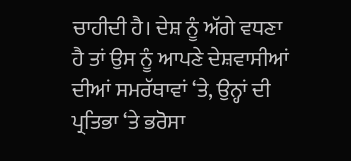ਚਾਹੀਦੀ ਹੈ। ਦੇਸ਼ ਨੂੰ ਅੱਗੇ ਵਧਣਾ ਹੈ ਤਾਂ ਉਸ ਨੂੰ ਆਪਣੇ ਦੇਸ਼ਵਾਸੀਆਂ ਦੀਆਂ ਸਮਰੱਥਾਵਾਂ ‘ਤੇ, ਉਨ੍ਹਾਂ ਦੀ ਪ੍ਰਤਿਭਾ ‘ਤੇ ਭਰੋਸਾ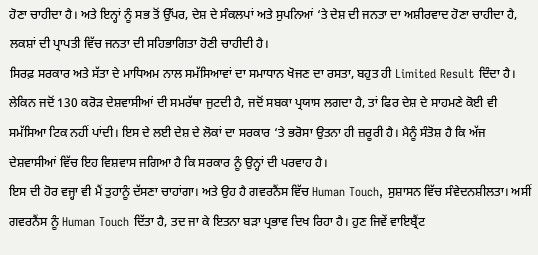ਹੋਣਾ ਚਾਹੀਦਾ ਹੈ। ਅਤੇ ਇਨ੍ਹਾਂ ਨੂੰ ਸਭ ਤੋਂ ਉੱਪਰ, ਦੇਸ਼ ਦੇ ਸੰਕਲਪਾਂ ਅਤੇ ਸੁਪਨਿਆਂ ‘ਤੇ ਦੇਸ਼ ਦੀ ਜਨਤਾ ਦਾ ਅਸ਼ੀਰਵਾਦ ਹੋਣਾ ਚਾਹੀਦਾ ਹੈ, ਲਕਸ਼ਾਂ ਦੀ ਪ੍ਰਾਪਤੀ ਵਿੱਚ ਜਨਤਾ ਦੀ ਸਹਿਭਾਗਿਤਾ ਹੋਣੀ ਚਾਹੀਦੀ ਹੈ।
ਸਿਰਫ਼ ਸਰਕਾਰ ਅਤੇ ਸੱਤਾ ਦੇ ਮਾਧਿਅਮ ਨਾਲ ਸਮੱਸਿਆਵਾਂ ਦਾ ਸਮਾਧਾਨ ਖੋਜਣ ਦਾ ਰਸਤਾ, ਬਹੁਤ ਹੀ Limited Result ਦਿੰਦਾ ਹੈ। ਲੇਕਿਨ ਜਦੋਂ 130 ਕਰੋੜ ਦੇਸ਼ਵਾਸੀਆਂ ਦੀ ਸਮਰੱਥਾ ਜੁਟਦੀ ਹੈ, ਜਦੋਂ ਸਬਕਾ ਪ੍ਰਯਾਸ ਲਗਦਾ ਹੈ, ਤਾਂ ਫਿਰ ਦੇਸ਼ ਦੇ ਸਾਹਮਣੇ ਕੋਈ ਵੀ ਸਮੱਸਿਆ ਟਿਕ ਨਹੀਂ ਪਾਂਦੀ। ਇਸ ਦੇ ਲਈ ਦੇਸ਼ ਦੇ ਲੋਕਾਂ ਦਾ ਸਰਕਾਰ ‘ਤੇ ਭਰੋਸਾ ਉਤਨਾ ਹੀ ਜ਼ਰੂਰੀ ਹੈ। ਮੈਨੂੰ ਸੰਤੋਸ਼ ਹੈ ਕਿ ਅੱਜ ਦੇਸ਼ਵਾਸੀਆਂ ਵਿੱਚ ਇਹ ਵਿਸ਼ਵਾਸ ਜਗਿਆ ਹੈ ਕਿ ਸਰਕਾਰ ਨੂੰ ਉਨ੍ਹਾਂ ਦੀ ਪਰਵਾਹ ਹੈ।
ਇਸ ਦੀ ਹੋਰ ਵਜ੍ਹਾ ਵੀ ਮੈਂ ਤੁਹਾਨੂੰ ਦੱਸਣਾ ਚਾਹਾਂਗਾ। ਅਤੇ ਉਹ ਹੈ ਗਵਰਨੈਂਸ ਵਿੱਚ Human Touch, ਸੁਸ਼ਾਸਨ ਵਿੱਚ ਸੰਵੇਦਨਸ਼ੀਲਤਾ। ਅਸੀਂ ਗਵਰਨੈਂਸ ਨੂੰ Human Touch ਦਿੱਤਾ ਹੈ, ਤਦ ਜਾ ਕੇ ਇਤਨਾ ਬੜਾ ਪ੍ਰਭਾਵ ਦਿਖ ਰਿਹਾ ਹੈ। ਹੁਣ ਜਿਵੇਂ ਵਾਇਬ੍ਰੈਂਟ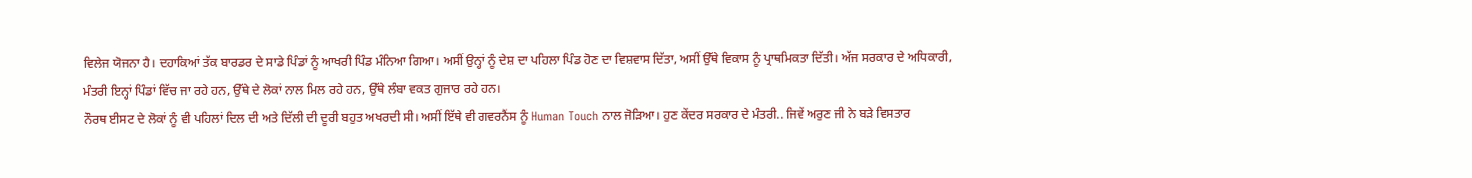ਵਿਲੇਜ ਯੋਜਨਾ ਹੈ। ਦਹਾਕਿਆਂ ਤੱਕ ਬਾਰਡਰ ਦੇ ਸਾਡੇ ਪਿੰਡਾਂ ਨੂੰ ਆਖਰੀ ਪਿੰਡ ਮੰਨਿਆ ਗਿਆ। ਅਸੀਂ ਉਨ੍ਹਾਂ ਨੂੰ ਦੇਸ਼ ਦਾ ਪਹਿਲਾ ਪਿੰਡ ਹੋਣ ਦਾ ਵਿਸ਼ਵਾਸ ਦਿੱਤਾ, ਅਸੀਂ ਉੱਥੇ ਵਿਕਾਸ ਨੂੰ ਪ੍ਰਾਥਮਿਕਤਾ ਦਿੱਤੀ। ਅੱਜ ਸਰਕਾਰ ਦੇ ਅਧਿਕਾਰੀ, ਮੰਤਰੀ ਇਨ੍ਹਾਂ ਪਿੰਡਾਂ ਵਿੱਚ ਜਾ ਰਹੇ ਹਨ, ਉੱਥੇ ਦੇ ਲੋਕਾਂ ਨਾਲ ਮਿਲ ਰਹੇ ਹਨ, ਉੱਥੇ ਲੰਬਾ ਵਕਤ ਗੁਜਾਰ ਰਹੇ ਹਨ।
ਨੌਰਥ ਈਸਟ ਦੇ ਲੋਕਾਂ ਨੂੰ ਵੀ ਪਹਿਲਾਂ ਦਿਲ ਦੀ ਅਤੇ ਦਿੱਲੀ ਦੀ ਦੂਰੀ ਬਹੁਤ ਅਖਰਦੀ ਸੀ। ਅਸੀਂ ਇੱਥੇ ਵੀ ਗਵਰਨੈਂਸ ਨੂੰ Human Touch ਨਾਲ ਜੋੜਿਆ। ਹੁਣ ਕੇਂਦਰ ਸਰਕਾਰ ਦੇ ਮੰਤਰੀ.. ਜਿਵੇਂ ਅਰੁਣ ਜੀ ਨੇ ਬੜੇ ਵਿਸਤਾਰ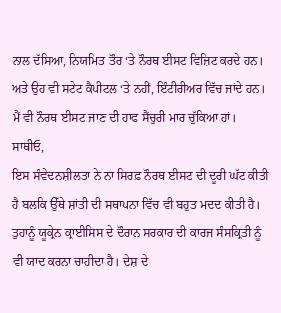ਨਾਲ ਦੱਸਿਆ, ਨਿਯਮਿਤ ਤੌਰ ‘ਤੇ ਨੌਰਥ ਈਸਟ ਵਿਜ਼ਿਟ ਕਰਦੇ ਹਨ। ਅਤੇ ਉਹ ਵੀ ਸਟੇਟ ਕੈਪੀਟਲ ‘ਤੇ ਨਹੀਂ, ਇੰਟੀਰੀਅਰ ਵਿੱਚ ਜਾਂਦੇ ਹਨ। ਮੈਂ ਵੀ ਨੌਰਥ ਈਸਟ ਜਾਣ ਦੀ ਹਾਫ ਸੈਂਚੁਰੀ ਮਾਰ ਚੁੱਕਿਆ ਹਾਂ।
ਸਾਥੀਓ,
ਇਸ ਸੰਵੇਦਨਸ਼ੀਲਤਾ ਨੇ ਨਾ ਸਿਰਫ਼ ਨੌਰਥ ਈਸਟ ਦੀ ਦੂਰੀ ਘੱਟ ਕੀਤੀ ਹੈ ਬਲਕਿ ਉੱਥੇ ਸ਼ਾਂਤੀ ਦੀ ਸਥਾਪਨਾ ਵਿੱਚ ਵੀ ਬਹੁਤ ਮਦਦ ਕੀਤੀ ਹੈ। ਤੁਹਾਨੂੰ ਯੂਕ੍ਰੇਨ ਕ੍ਰਾਈਸਿਸ ਦੇ ਦੌਰਾਨ ਸਰਕਾਰ ਦੀ ਕਾਰਜ ਸੰਸਕ੍ਰਿਤੀ ਨੂੰ ਵੀ ਯਾਦ ਕਰਨਾ ਚਾਹੀਦਾ ਹੈ। ਦੇਸ਼ ਦੇ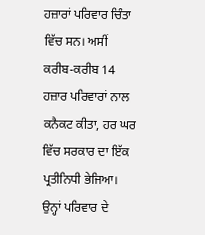ਹਜ਼ਾਰਾਂ ਪਰਿਵਾਰ ਚਿੰਤਾ ਵਿੱਚ ਸਨ। ਅਸੀਂ ਕਰੀਬ-ਕਰੀਬ 14 ਹਜ਼ਾਰ ਪਰਿਵਾਰਾਂ ਨਾਲ ਕਨੈਕਟ ਕੀਤਾ, ਹਰ ਘਰ ਵਿੱਚ ਸਰਕਾਰ ਦਾ ਇੱਕ ਪ੍ਰਤੀਨਿਧੀ ਭੇਜਿਆ। ਉਨ੍ਹਾਂ ਪਰਿਵਾਰ ਦੇ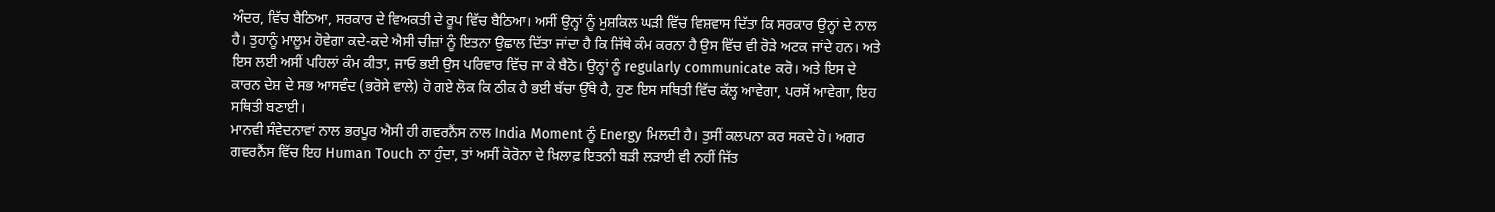ਅੰਦਰ, ਵਿੱਚ ਬੈਠਿਆ, ਸਰਕਾਰ ਦੇ ਵਿਅਕਤੀ ਦੇ ਰੂਪ ਵਿੱਚ ਬੈਠਿਆ। ਅਸੀਂ ਉਨ੍ਹਾਂ ਨੂੰ ਮੁਸ਼ਕਿਲ ਘੜੀ ਵਿੱਚ ਵਿਸ਼ਵਾਸ ਦਿੱਤਾ ਕਿ ਸਰਕਾਰ ਉਨ੍ਹਾਂ ਦੇ ਨਾਲ ਹੈ। ਤੁਹਾਨੂੰ ਮਾਲੂਮ ਹੋਵੇਗਾ ਕਦੇ-ਕਦੇ ਐਸੀ ਚੀਜ਼ਾਂ ਨੂੰ ਇਤਨਾ ਉਛਾਲ ਦਿੱਤਾ ਜਾਂਦਾ ਹੈ ਕਿ ਜਿੱਥੇ ਕੰਮ ਕਰਨਾ ਹੈ ਉਸ ਵਿੱਚ ਵੀ ਰੋੜੇ ਅਟਕ ਜਾਂਦੇ ਹਨ। ਅਤੇ ਇਸ ਲਈ ਅਸੀਂ ਪਹਿਲਾਂ ਕੰਮ ਕੀਤਾ, ਜਾਓ ਭਈ ਉਸ ਪਰਿਵਾਰ ਵਿੱਚ ਜਾ ਕੇ ਬੈਠੋ। ਉਨ੍ਹਾਂ ਨੂੰ regularly communicate ਕਰੋ। ਅਤੇ ਇਸ ਦੇ ਕਾਰਨ ਦੇਸ਼ ਦੇ ਸਭ ਆਸਵੰਦ (ਭਰੋਸੇ ਵਾਲੇ) ਹੋ ਗਏ ਲੋਕ ਕਿ ਠੀਕ ਹੈ ਭਈ ਬੱਚਾ ਉੱਥੇ ਹੈ, ਹੁਣ ਇਸ ਸਥਿਤੀ ਵਿੱਚ ਕੱਲ੍ਹ ਆਵੇਗਾ, ਪਰਸੋਂ ਆਵੇਗਾ, ਇਹ ਸਥਿਤੀ ਬਣਾਈ।
ਮਾਨਵੀ ਸੰਵੇਦਨਾਵਾਂ ਨਾਲ ਭਰਪੂਰ ਐਸੀ ਹੀ ਗਵਰਨੈਂਸ ਨਾਲ India Moment ਨੂੰ Energy ਮਿਲਦੀ ਹੈ। ਤੁਸੀਂ ਕਲਪਨਾ ਕਰ ਸਕਦੇ ਹੋ। ਅਗਰ ਗਵਰਨੈਂਸ ਵਿੱਚ ਇਹ Human Touch ਨਾ ਹੁੰਦਾ, ਤਾਂ ਅਸੀਂ ਕੋਰੋਨਾ ਦੇ ਖ਼ਿਲਾਫ਼ ਇਤਨੀ ਬੜੀ ਲੜਾਈ ਵੀ ਨਹੀਂ ਜਿੱਤ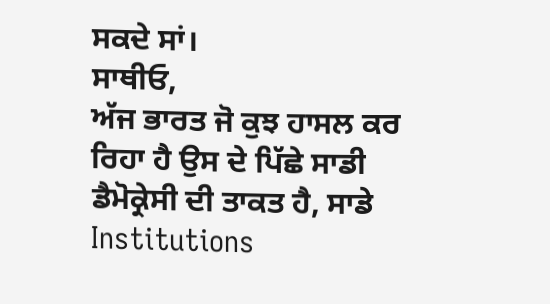ਸਕਦੇ ਸਾਂ।
ਸਾਥੀਓ,
ਅੱਜ ਭਾਰਤ ਜੋ ਕੁਝ ਹਾਸਲ ਕਰ ਰਿਹਾ ਹੈ ਉਸ ਦੇ ਪਿੱਛੇ ਸਾਡੀ ਡੈਮੋਕ੍ਰੇਸੀ ਦੀ ਤਾਕਤ ਹੈ, ਸਾਡੇ Institutions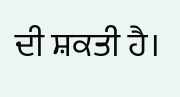ਦੀ ਸ਼ਕਤੀ ਹੈ।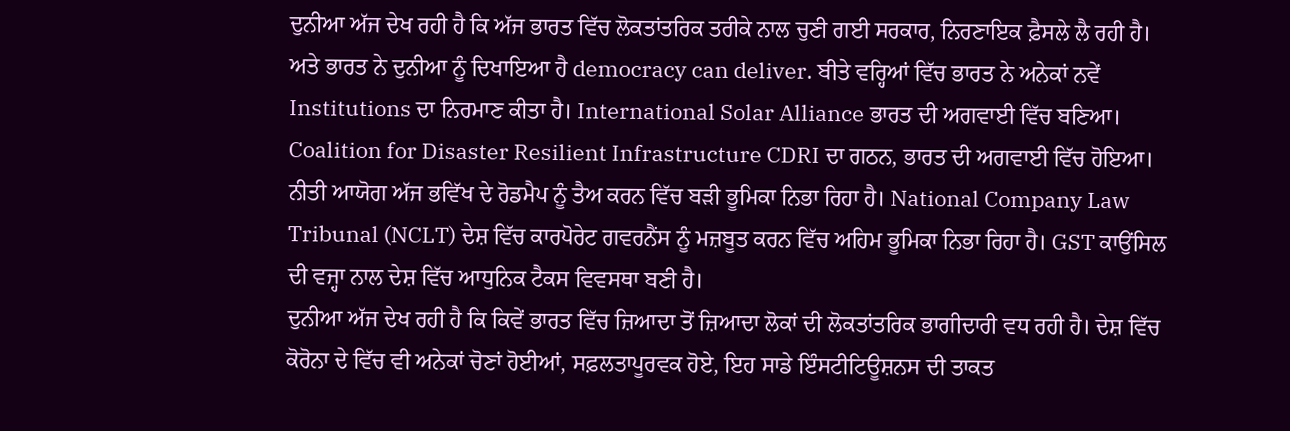ਦੁਨੀਆ ਅੱਜ ਦੇਖ ਰਹੀ ਹੈ ਕਿ ਅੱਜ ਭਾਰਤ ਵਿੱਚ ਲੋਕਤਾਂਤਰਿਕ ਤਰੀਕੇ ਨਾਲ ਚੁਣੀ ਗਈ ਸਰਕਾਰ, ਨਿਰਣਾਇਕ ਫ਼ੈਸਲੇ ਲੈ ਰਹੀ ਹੈ। ਅਤੇ ਭਾਰਤ ਨੇ ਦੁਨੀਆ ਨੂੰ ਦਿਖਾਇਆ ਹੈ democracy can deliver. ਬੀਤੇ ਵਰ੍ਹਿਆਂ ਵਿੱਚ ਭਾਰਤ ਨੇ ਅਨੇਕਾਂ ਨਵੇਂ Institutions ਦਾ ਨਿਰਮਾਣ ਕੀਤਾ ਹੈ। International Solar Alliance ਭਾਰਤ ਦੀ ਅਗਵਾਈ ਵਿੱਚ ਬਣਿਆ। Coalition for Disaster Resilient Infrastructure CDRI ਦਾ ਗਠਨ, ਭਾਰਤ ਦੀ ਅਗਵਾਈ ਵਿੱਚ ਹੋਇਆ। ਨੀਤੀ ਆਯੋਗ ਅੱਜ ਭਵਿੱਖ ਦੇ ਰੋਡਮੈਪ ਨੂੰ ਤੈਅ ਕਰਨ ਵਿੱਚ ਬੜੀ ਭੂਮਿਕਾ ਨਿਭਾ ਰਿਹਾ ਹੈ। National Company Law Tribunal (NCLT) ਦੇਸ਼ ਵਿੱਚ ਕਾਰਪੋਰੇਟ ਗਵਰਨੈਂਸ ਨੂੰ ਮਜ਼ਬੂਤ ਕਰਨ ਵਿੱਚ ਅਹਿਮ ਭੂਮਿਕਾ ਨਿਭਾ ਰਿਹਾ ਹੈ। GST ਕਾਉਂਸਿਲ ਦੀ ਵਜ੍ਹਾ ਨਾਲ ਦੇਸ਼ ਵਿੱਚ ਆਧੁਨਿਕ ਟੈਕਸ ਵਿਵਸਥਾ ਬਣੀ ਹੈ।
ਦੁਨੀਆ ਅੱਜ ਦੇਖ ਰਹੀ ਹੈ ਕਿ ਕਿਵੇਂ ਭਾਰਤ ਵਿੱਚ ਜ਼ਿਆਦਾ ਤੋਂ ਜ਼ਿਆਦਾ ਲੋਕਾਂ ਦੀ ਲੋਕਤਾਂਤਰਿਕ ਭਾਗੀਦਾਰੀ ਵਧ ਰਹੀ ਹੈ। ਦੇਸ਼ ਵਿੱਚ ਕੋਰੋਨਾ ਦੇ ਵਿੱਚ ਵੀ ਅਨੇਕਾਂ ਚੋਣਾਂ ਹੋਈਆਂ, ਸਫ਼ਲਤਾਪੂਰਵਕ ਹੋਏ, ਇਹ ਸਾਡੇ ਇੰਸਟੀਟਿਊਸ਼ਨਸ ਦੀ ਤਾਕਤ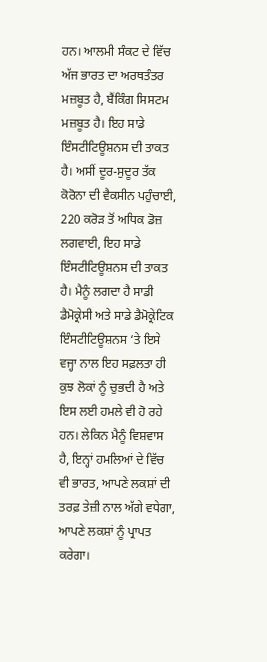ਹਨ। ਆਲਮੀ ਸੰਕਟ ਦੇ ਵਿੱਚ ਅੱਜ ਭਾਰਤ ਦਾ ਅਰਥਤੰਤਰ ਮਜ਼ਬੂਤ ਹੈ, ਬੈਂਕਿੰਗ ਸਿਸਟਮ ਮਜ਼ਬੂਤ ਹੈ। ਇਹ ਸਾਡੇ ਇੰਸਟੀਟਿਊਸ਼ਨਸ ਦੀ ਤਾਕਤ ਹੈ। ਅਸੀਂ ਦੂਰ-ਸੁਦੂਰ ਤੱਕ ਕੋਰੋਨਾ ਦੀ ਵੈਕਸੀਨ ਪਹੁੰਚਾਈ, 220 ਕਰੋੜ ਤੋਂ ਅਧਿਕ ਡੋਜ਼ ਲਗਵਾਈ, ਇਹ ਸਾਡੇ ਇੰਸਟੀਟਿਊਸ਼ਨਸ ਦੀ ਤਾਕਤ ਹੈ। ਮੈਨੂੰ ਲਗਦਾ ਹੈ ਸਾਡੀ ਡੈਮੋਕ੍ਰੇਸੀ ਅਤੇ ਸਾਡੇ ਡੈਮੋਕ੍ਰੇਟਿਕ ਇੰਸਟੀਟਿਊਸ਼ਨਸ ‘ਤੇ ਇਸੇ ਵਜ੍ਹਾ ਨਾਲ ਇਹ ਸਫ਼ਲਤਾ ਹੀ ਕੁਝ ਲੋਕਾਂ ਨੂੰ ਚੁਭਦੀ ਹੈ ਅਤੇ ਇਸ ਲਈ ਹਮਲੇ ਵੀ ਹੋ ਰਹੇ ਹਨ। ਲੇਕਿਨ ਮੈਨੂੰ ਵਿਸ਼ਵਾਸ ਹੈ, ਇਨ੍ਹਾਂ ਹਮਲਿਆਂ ਦੇ ਵਿੱਚ ਵੀ ਭਾਰਤ, ਆਪਣੇ ਲਕਸ਼ਾਂ ਦੀ ਤਰਫ਼ ਤੇਜ਼ੀ ਨਾਲ ਅੱਗੇ ਵਧੇਗਾ, ਆਪਣੇ ਲਕਸ਼ਾਂ ਨੂੰ ਪ੍ਰਾਪਤ ਕਰੇਗਾ।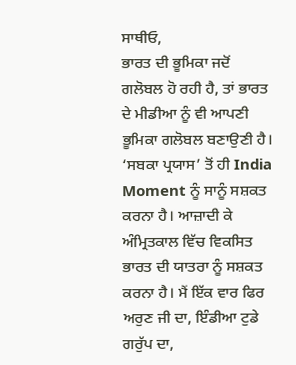ਸਾਥੀਓ,
ਭਾਰਤ ਦੀ ਭੂਮਿਕਾ ਜਦੋਂ ਗਲੋਬਲ ਹੋ ਰਹੀ ਹੈ, ਤਾਂ ਭਾਰਤ ਦੇ ਮੀਡੀਆ ਨੂੰ ਵੀ ਆਪਣੀ ਭੂਮਿਕਾ ਗਲੋਬਲ ਬਣਾਉਣੀ ਹੈ। ‘ਸਬਕਾ ਪ੍ਰਯਾਸ’ ਤੋਂ ਹੀ India Moment ਨੂੰ ਸਾਨੂੰ ਸਸ਼ਕਤ ਕਰਨਾ ਹੈ। ਆਜ਼ਾਦੀ ਕੇ ਅੰਮ੍ਰਿਤਕਾਲ ਵਿੱਚ ਵਿਕਸਿਤ ਭਾਰਤ ਦੀ ਯਾਤਰਾ ਨੂੰ ਸਸ਼ਕਤ ਕਰਨਾ ਹੈ। ਮੈਂ ਇੱਕ ਵਾਰ ਫਿਰ ਅਰੁਣ ਜੀ ਦਾ, ਇੰਡੀਆ ਟੁਡੇ ਗਰੁੱਪ ਦਾ,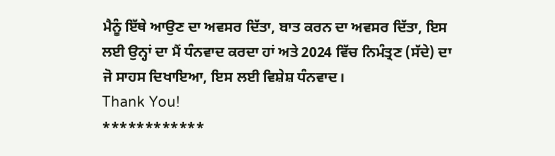ਮੈਨੂੰ ਇੱਥੇ ਆਉਣ ਦਾ ਅਵਸਰ ਦਿੱਤਾ, ਬਾਤ ਕਰਨ ਦਾ ਅਵਸਰ ਦਿੱਤਾ, ਇਸ ਲਈ ਉਨ੍ਹਾਂ ਦਾ ਮੈਂ ਧੰਨਵਾਦ ਕਰਦਾ ਹਾਂ ਅਤੇ 2024 ਵਿੱਚ ਨਿਮੰਤ੍ਰਣ (ਸੱਦੇ) ਦਾ ਜੋ ਸਾਹਸ ਦਿਖਾਇਆ, ਇਸ ਲਈ ਵਿਸ਼ੇਸ਼ ਧੰਨਵਾਦ।
Thank You!
************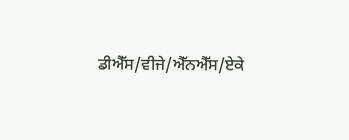ਡੀਐੱਸ/ਵੀਜੇ/ਐੱਨਐੱਸ/ਏਕੇ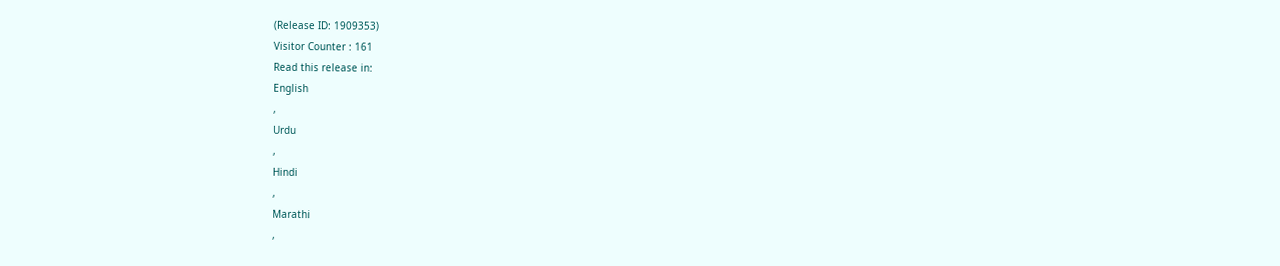(Release ID: 1909353)
Visitor Counter : 161
Read this release in:
English
,
Urdu
,
Hindi
,
Marathi
,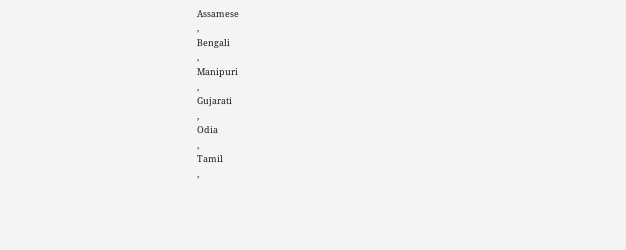Assamese
,
Bengali
,
Manipuri
,
Gujarati
,
Odia
,
Tamil
,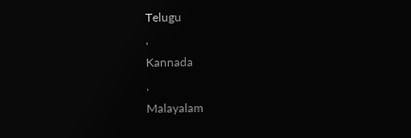Telugu
,
Kannada
,
Malayalam